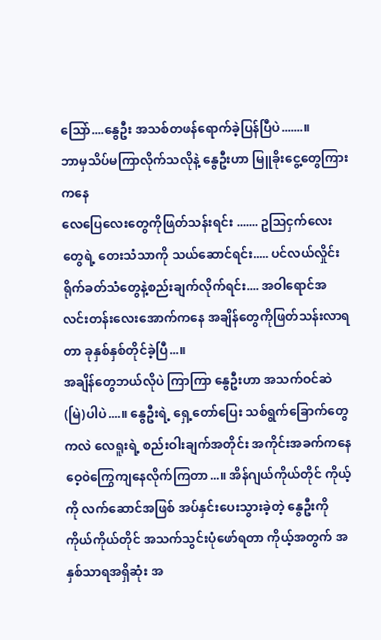သြော်....နွေဦး အသစ်တဖန်ရောက်ခဲ့ပြန်ပြီပဲ.......။
ဘာမှသိပ်မကြာလိုက်သလိုနဲ့ နွေဦးဟာ မြူခိုးငွေ့တွေကြားကနေ
လေပြေလေးတွေကိုဖြတ်သန်းရင်း ....... ဥသြငှက်လေးတွေရဲ့ တေးသံသာကို သယ်ဆောင်ရင်း..... ပင်လယ်လှိုင်းရိုက်ခတ်သံတွေနဲ့စည်းချက်လိုက်ရင်း.... အဝါရောင်အလင်းတန်းလေးအောက်ကနေ အချိန်တွေကိုဖြတ်သန်းလာရတာ ခုနှစ်နှစ်တိုင်ခဲ့ပြီ...။
အချိန်တွေဘယ်လိုပဲ ကြာကြာ နွေဦးဟာ အသက်ဝင်ဆဲ(မြဲ)ပါပဲ....။ နွေဦးရဲ့ ရှေ့တော်ပြေး သစ်ရွက်ခြောက်တွေကလဲ လေရူးရဲ့ စည်းဝါးချက်အတိုင်း အကိုင်းအခက်ကနေ ဝေ့၀ဲကြွေကျနေလိုက်ကြတာ...။ အိန်ဂျယ်ကိုယ်တိုင် ကိုယ့်ကို လက်ဆောင်အဖြစ် အပ်နှင်းပေးသွားခဲ့တဲ့ နွေဦးကို ကိုယ်ကိုယ်တိုင် အသက်သွင်းပုံဖော်ရတာ ကိုယ့်အတွက် အနှစ်သာရအရှိဆုံး အ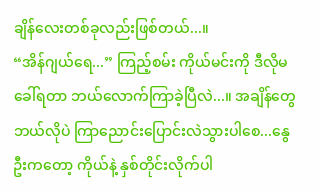ချိန်လေးတစ်ခုလည်းဖြစ်တယ်...။
“အိန်ဂျယ်ရေ...” ကြည့်စမ်း ကိုယ်မင်းကို ဒီလိုမခေါ်ရတာ ဘယ်လောက်ကြာခဲ့ပြီလဲ...။ အချိန်တွေဘယ်လိုပဲ ကြာညောင်းပြောင်းလဲသွားပါစေ...နွေဦးကတော့ ကိုယ်နဲ့ နှစ်တိုင်းလိုက်ပါ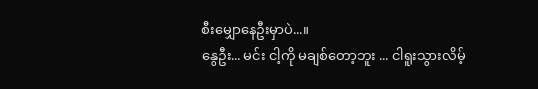စီးမျှောနေဦးမှာပဲ...။
နွေဦး... မင်း ငါ့ကို မချစ်တော့ဘူး ... ငါရူးသွားလိမ့်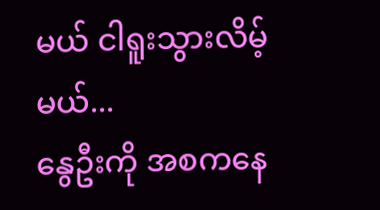မယ် ငါရူးသွားလိမ့်မယ်...
နွေဦးကို အစကနေ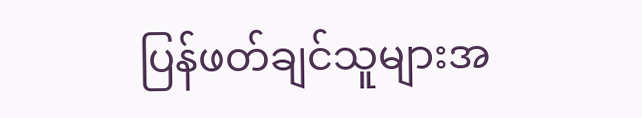ပြန်ဖတ်ချင်သူများအ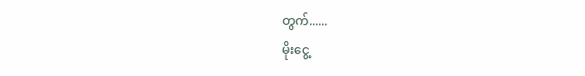တွက်......
မိုးငွေ့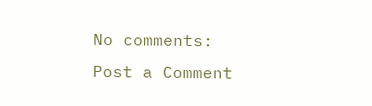No comments:
Post a Comment